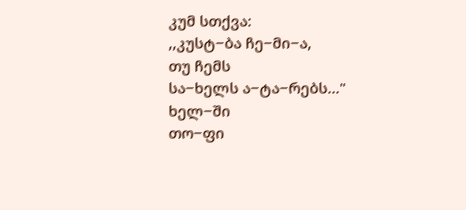კუმ სთქვა:
,,კუსტ−ბა ჩე−მი−ა,
თუ ჩემს
სა−ხელს ა−ტა−რებს..."
ხელ−ში
თო−ფი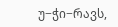უ−ჭი−რავს,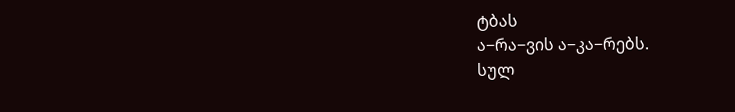ტბას
ა−რა−ვის ა−კა−რებს.
სულ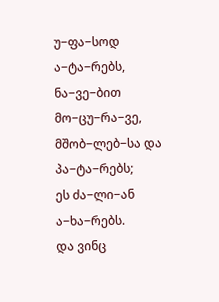უ−ფა−სოდ
ა−ტა−რებს,
ნა−ვე−ბით
მო−ცუ−რა−ვე,
მშობ−ლებ−სა და
პა−ტა−რებს;
ეს ძა−ლი−ან
ა−ხა−რებს.
და ვინც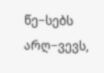წე−სებს
არღ−ვევს,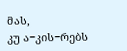მას,
კუ ა−კის−რებს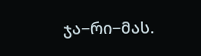ჯა−რი−მას.